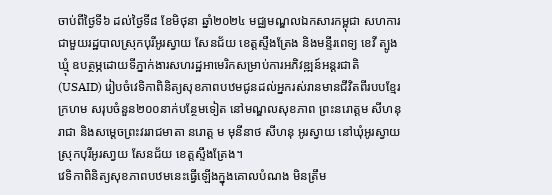ចាប់ពីថ្ងៃទី៦ ដល់ថ្ងៃទី៨ ខែមិថុនា ឆ្នាំ២០២៤ មជ្ឈមណ្ឌលឯកសារកម្ពុជា សហការជាមួយរដ្ឋបាលស្រុកបុរីអូរស្វាយ សែនជ័យ ខេត្តស្ទឹងត្រែង និងមន្ទីរពេទ្យ ខេវី ត្បូងឃ្មុំ ឧបត្ថម្ភដោយទីភ្នាក់ងារសហរដ្ឋអាមេរិកសម្រាប់ការអភិវឌ្ឍន៍អន្តរជាតិ (USAID) រៀបចំវេទិកាពិនិត្យសុខភាពបឋមជូនដល់អ្នករស់រានមានជីវិតពីរបបខ្មែរក្រហម សរុបចំនួន២០០នាក់បន្ថែមទៀត នៅមណ្ឌលសុខភាព ព្រះនរោត្តម សីហនុរាជា និងសម្តេចព្រះវររាជមាតា នរោត្ត ម មុនីនាថ សីហនុ អូរស្វាយ នៅឃុំអូរស្វាយ ស្រុកបុរីអូរសា្វយ សែនជ័យ ខេត្តស្ទឹងត្រែង។
វេទិកាពិនិត្យសុខភាពបឋមនេះធ្វើឡើងក្នុងគោលបំណង មិនត្រឹម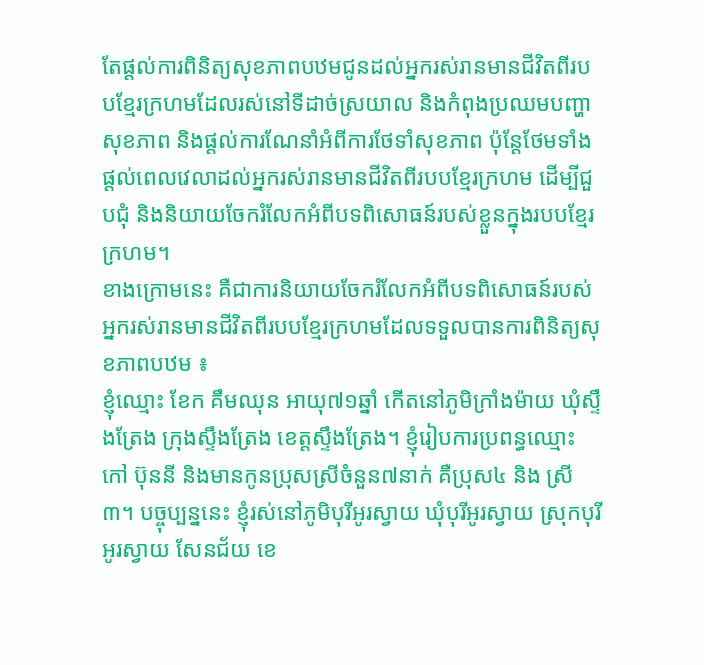តែផ្ដល់ការពិនិត្យសុខភាពបឋមជូនដល់អ្នករស់រានមានជីវិតពីរបបខ្មែរក្រហមដែលរស់នៅទីដាច់ស្រយាល និងកំពុងប្រឈមបញ្ហាសុខភាព និងផ្ដល់ការណែនាំអំពីការថែទាំសុខភាព ប៉ុន្តែថែមទាំងផ្ដល់ពេលវេលាដល់អ្នករស់រានមានជីវិតពីរបបខ្មែរក្រហម ដើម្បីជួបជុំ និងនិយាយចែករំលែកអំពីបទពិសោធន៍របស់ខ្លួនក្នុងរបបខ្មែរក្រហម។
ខាងក្រោមនេះ គឺជាការនិយាយចែករំលែកអំពីបទពិសោធន៍របស់អ្នករស់រានមានជីវិតពីរបបខ្មែរក្រហមដែលទទួលបានការពិនិត្យសុខភាពបឋម ៖
ខ្ញុំឈ្មោះ ខែក គឹមឈុន អាយុ៧១ឆ្នាំ កើតនៅភូមិក្រាំងម៉ាយ ឃុំស្ទឹងត្រែង ក្រុងស្ទឹងត្រែង ខេត្តស្ទឹងត្រែង។ ខ្ញុំរៀបការប្រពន្ធឈ្មោះ កៅ ប៊ុននី និងមានកូនប្រុសស្រីចំនួន៧នាក់ គឺប្រុស៤ និង ស្រី៣។ បច្ចុប្បន្ននេះ ខ្ញុំរស់នៅភូមិបុរីអូរស្វាយ ឃុំបុរីអូរស្វាយ ស្រុកបុរីអូរស្វាយ សែនជ័យ ខេ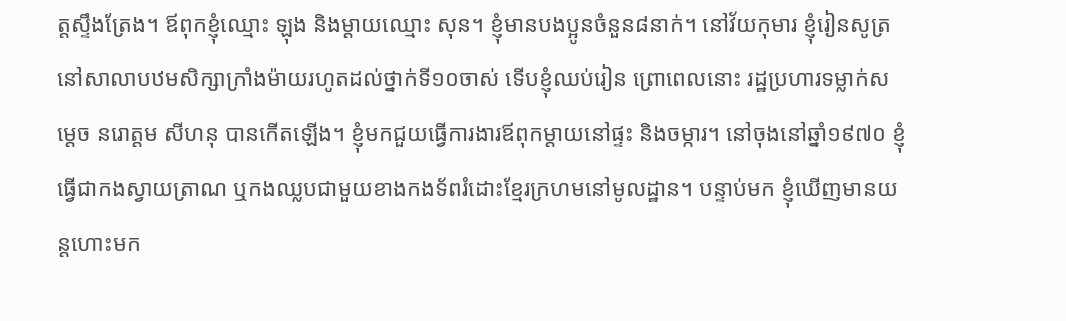ត្តស្ទឹងត្រែង។ ឪពុកខ្ញុំឈ្មោះ ឡុង និងម្ដាយឈ្មោះ សុន។ ខ្ញុំមានបងប្អូនចំនួន៨នាក់។ នៅវ័យកុមារ ខ្ញុំរៀនសូត្រនៅសាលាបឋមសិក្សាក្រាំងម៉ាយរហូតដល់ថ្នាក់ទី១០ចាស់ ទើបខ្ញុំឈប់រៀន ព្រោពេលនោះ រដ្ឋប្រហារទម្លាក់សម្ដេច នរោត្តម សីហនុ បានកើតឡើង។ ខ្ញុំមកជួយធ្វើការងារឪពុកម្ដាយនៅផ្ទះ និងចម្ការ។ នៅចុងនៅឆ្នាំ១៩៧០ ខ្ញុំធ្វើជាកងស្វាយត្រាណ ឬកងឈ្លបជាមួយខាងកងទ័ពរំដោះខ្មែរក្រហមនៅមូលដ្ឋាន។ បន្ទាប់មក ខ្ញុំឃើញមានយន្តហោះមក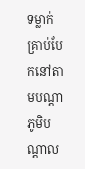ទម្លាក់គ្រាប់បែកនៅតាមបណ្ដាភូមិបណ្តាល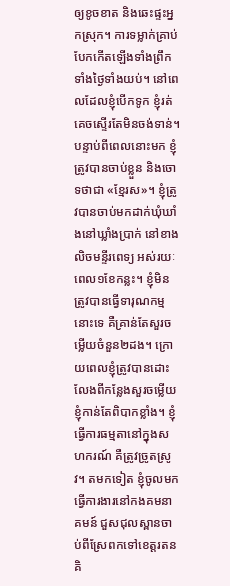ឲ្យខូចខាត និងឆេះផ្ទះអ្នកស្រុក។ ការទម្លាក់គ្រាប់បែកកើតឡើងទាំងព្រឹកទាំងថ្ងៃទាំងយប់។ នៅពេលដែលខ្ញុំបើកទូក ខ្ញុំរត់គេចស្ទើរតែមិនចង់ទាន់។
បន្ទាប់ពីពេលនោះមក ខ្ញុំត្រូវបានចាប់ខ្លួន និងចោទថាជា «ខ្មែរស»។ ខ្ញុំត្រូវបានចាប់មកដាក់ឃុំឃាំងនៅឃ្លាំងប្រាក់ នៅខាងលិចមន្ទីរពេទ្យ អស់រយៈពេល១ខែកន្លះ។ ខ្ញុំមិនត្រូវបានធ្វើទារុណកម្មនោះទេ គឺគ្រាន់តែសួរចម្លើយចំនួន២ដង។ ក្រោយពេលខ្ញុំត្រូវបានដោះលែងពីកន្លែងសួរចម្លើយ ខ្ញុំកាន់តែពិបាកខ្លាំង។ ខ្ញុំធ្វើការធម្មតានៅក្នុងសហករណ៍ គឺត្រូវច្រូតស្រូវ។ តមកទៀត ខ្ញុំចូលមកធ្វើការងារនៅកងគមនាគមន៍ ជួសជុលស្ពានចាប់ពីស្រែពកទៅខេត្តរតនគិ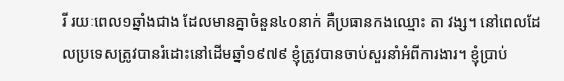រី រយៈពេល១ឆ្នាំងជាង ដែលមានគ្នាចំនួន៤០នាក់ គឺប្រធានកងឈ្មោះ តា វង្ស។ នៅពេលដែលប្រទេសត្រូវបានរំដោះនៅដើមឆ្នាំ១៩៧៩ ខ្ញុំត្រូវបានចាប់សួរនាំអំពីការងារ។ ខ្ញុំប្រាប់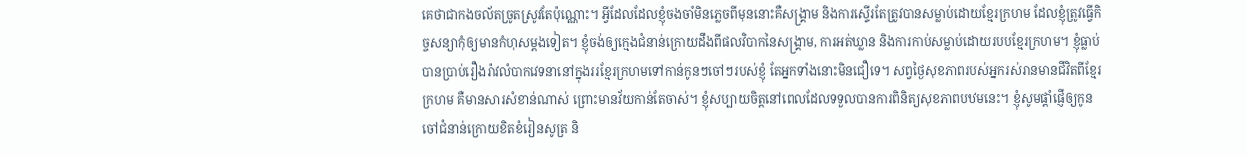គេថាជាកងចល័តច្រូតស្រូវតែប៉ុណ្ណោះ។ អ្វីដែលដែលខ្ញុំចងចាំមិនភ្លេចពីមុននោះគឺសង្រ្គាម និងការស្ទើរតែត្រូវបានសម្លាប់ដោយខ្មែរក្រហម ដែលខ្ញុំត្រូវធ្វើកិច្ចសន្យាកុំឲ្យមានកំហុសម្ដងទៀត។ ខ្ញុំចង់ឲ្យក្មេងជំនាន់ក្រោយដឹងពីផលវិបាកនៃសង្រ្គាម, ការអត់ឃ្លាន និងការកាប់សម្លាប់ដោយរបបខ្មែរក្រហម។ ខ្ញុំធ្លាប់បានប្រាប់រឿងរ៉ាវលំបាកវេទនានៅក្នុងររខ្មែរក្រហមទៅកាន់កូនៗចៅៗរបស់ខ្ញុំ តែអ្នកទាំងនោះមិនជឿទេ។ សព្វថ្ងៃសុខភាពរបស់អ្នករស់រានមានជីវិតពីខ្មែរក្រហម គឺមានសារសំខាន់ណាស់ ព្រោះមានវ័យកាន់តែចាស់។ ខ្ញុំសប្បាយចិត្តនៅពេលដែលទទួលបានការពិនិត្យសុខភាពបឋមនេះ។ ខ្ញុំសូមផ្ដាំផ្ញើឲ្យកូនចៅជំនាន់ក្រោយខិតខំរៀនសូត្រ និ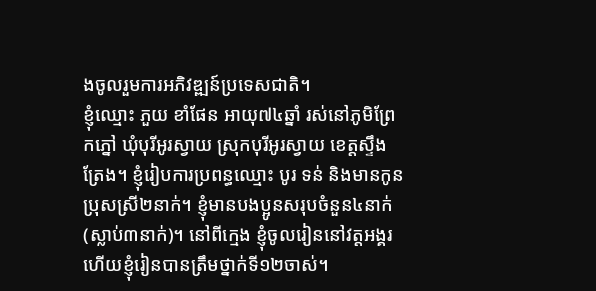ងចូលរួមការអភិវឌ្ឍន៍ប្រទេសជាតិ។
ខ្ញុំឈ្មោះ ភួយ ខាំផែន អាយុ៧៤ឆ្នាំ រស់នៅភូមិព្រែកភ្នៅ ឃុំបុរីអូរស្វាយ ស្រុកបុរីអូរស្វាយ ខេត្តស្ទឹងត្រែង។ ខ្ញុំរៀបការប្រពន្ធឈ្មោះ បូរ ទន់ និងមានកូនប្រុសស្រី២នាក់។ ខ្ញុំមានបងប្អូនសរុបចំនួន៤នាក់ (ស្លាប់៣នាក់)។ នៅពីក្មេង ខ្ញុំចូលរៀននៅវត្តអង្គរ ហើយខ្ញុំរៀនបានត្រឹមថ្នាក់ទី១២ចាស់។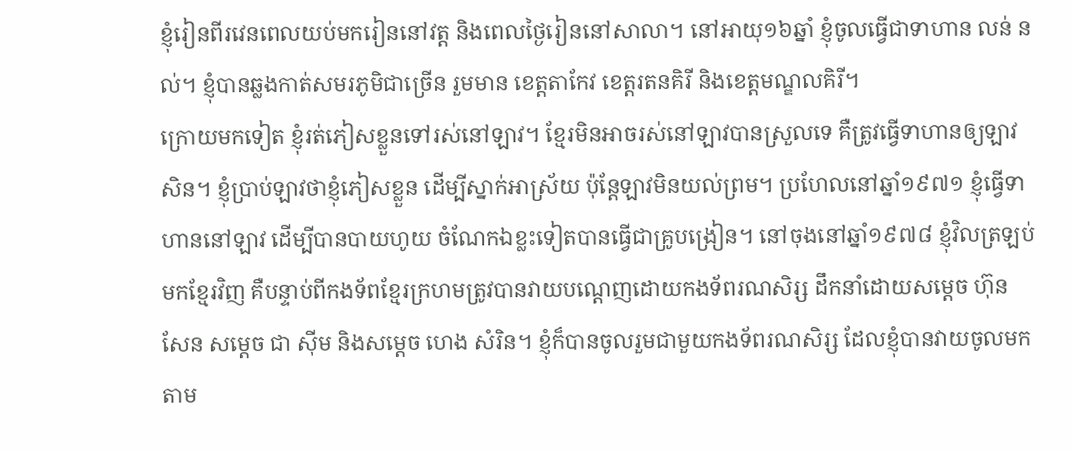ខ្ញុំរៀនពីរវេនពេលយប់មករៀននៅវត្ត និងពេលថ្ងៃរៀននៅសាលា។ នៅអាយុ១៦ឆ្នាំ ខ្ញុំចូលធ្វើជាទាហាន លន់ នល់។ ខ្ញុំបានឆ្លងកាត់សមរភូមិជាច្រើន រួមមាន ខេត្តតាកែវ ខេត្តរតនគិរី និងខេត្តមណ្ឌលគិរី។
ក្រោយមកទៀត ខ្ញុំរត់ភៀសខ្លួនទៅរស់នៅឡាវ។ ខ្មែរមិនអាចរស់នៅឡាវបានស្រួលទេ គឺត្រូវធ្វើទាហានឲ្យឡាវសិន។ ខ្ញុំប្រាប់ឡាវថាខ្ញុំភៀសខ្លួន ដើម្បីស្នាក់អាស្រ័យ ប៉ុន្តែឡាវមិនយល់ព្រម។ ប្រហែលនៅឆ្នាំ១៩៧១ ខ្ញុំធ្វើទាហាននៅឡាវ ដើម្បីបានបាយហូយ ចំណែកឯខ្លះទៀតបានធ្វើជាគ្រូបង្រៀន។ នៅចុងនៅឆ្នាំ១៩៧៨ ខ្ញុំវិលត្រឡប់មកខ្មែរវិញ គឺបន្ទាប់ពីកងទ័ពខ្មែរក្រហមត្រូវបានវាយបណ្ដេញដោយកងទ័ពរណសិរ្ស ដឹកនាំដោយសម្ដេច ហ៊ុន សែន សម្ដេច ជា ស៊ីម និងសម្ដេច ហេង សំរិន។ ខ្ញុំក៏បានចូលរួមជាមួយកងទ័ពរណសិរ្ស ដែលខ្ញុំបានវាយចូលមកតាម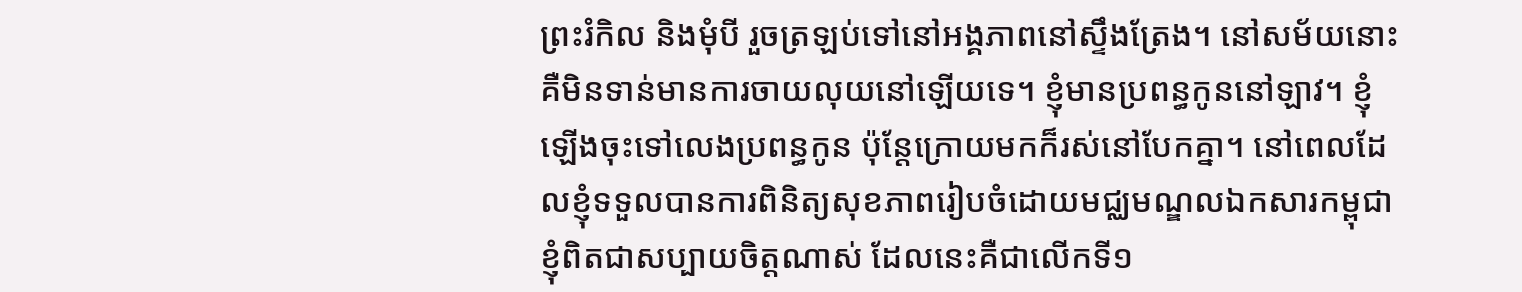ព្រះរំកិល និងមុំបី រួចត្រឡប់ទៅនៅអង្គភាពនៅស្ទឹងត្រែង។ នៅសម័យនោះ គឺមិនទាន់មានការចាយលុយនៅឡើយទេ។ ខ្ញុំមានប្រពន្ធកូននៅឡាវ។ ខ្ញុំឡើងចុះទៅលេងប្រពន្ធកូន ប៉ុន្តែក្រោយមកក៏រស់នៅបែកគ្នា។ នៅពេលដែលខ្ញុំទទួលបានការពិនិត្យសុខភាពរៀបចំដោយមជ្ឈមណ្ឌលឯកសារកម្ពុជា ខ្ញុំពិតជាសប្បាយចិត្តណាស់ ដែលនេះគឺជាលើកទី១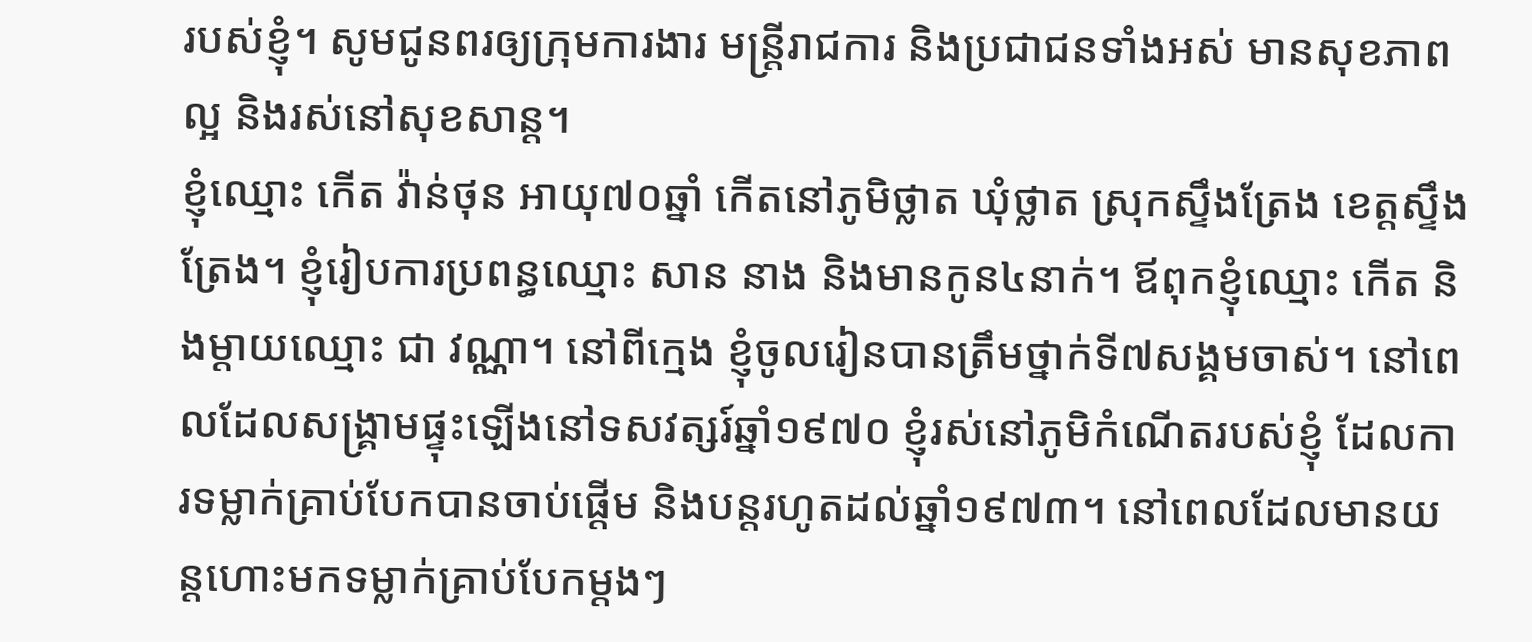របស់ខ្ញុំ។ សូមជូនពរឲ្យក្រុមការងារ មន្រ្តីរាជការ និងប្រជាជនទាំងអស់ មានសុខភាពល្អ និងរស់នៅសុខសាន្ដ។
ខ្ញុំឈ្មោះ កើត វ៉ាន់ថុន អាយុ៧០ឆ្នាំ កើតនៅភូមិថ្លាត ឃុំថ្លាត ស្រុកស្ទឹងត្រែង ខេត្តស្ទឹងត្រែង។ ខ្ញុំរៀបការប្រពន្ធឈ្មោះ សាន នាង និងមានកូន៤នាក់។ ឪពុកខ្ញុំឈ្មោះ កើត និងម្ដាយឈ្មោះ ជា វណ្ណា។ នៅពីក្មេង ខ្ញុំចូលរៀនបានត្រឹមថ្នាក់ទី៧សង្គមចាស់។ នៅពេលដែលសង្រ្គាមផ្ទុះឡើងនៅទសវត្សរ៍ឆ្នាំ១៩៧០ ខ្ញុំរស់នៅភូមិកំណើតរបស់ខ្ញុំ ដែលការទម្លាក់គ្រាប់បែកបានចាប់ផ្ដើម និងបន្តរហូតដល់ឆ្នាំ១៩៧៣។ នៅពេលដែលមានយន្តហោះមកទម្លាក់គ្រាប់បែកម្ដងៗ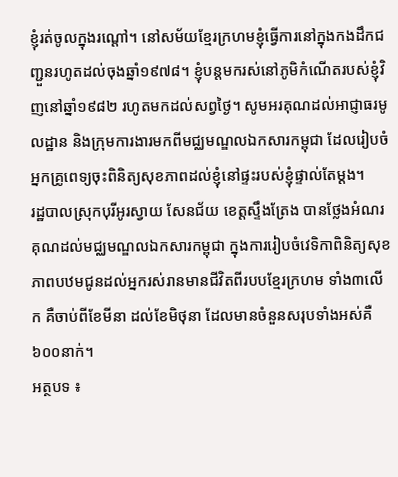ខ្ញុំរត់ចូលក្នុងរណ្ដៅ។ នៅសម័យខ្មែរក្រហមខ្ញុំធ្វើការនៅក្នុងកងដឹកជញ្ជួនរហូតដល់ចុងឆ្នាំ១៩៧៨។ ខ្ញុំបន្តមករស់នៅភូមិកំណើតរបស់ខ្ញុំវិញនៅឆ្នាំ១៩៨២ រហូតមកដល់សព្វថ្ងៃ។ សូមអរគុណដល់អាជ្ញាធរមូលដ្ឋាន និងក្រុមការងារមកពីមជ្ឈមណ្ឌលឯកសារកម្ពុជា ដែលរៀបចំអ្នកគ្រូពេទ្យចុះពិនិត្យសុខភាពដល់ខ្ញុំនៅផ្ទះរបស់ខ្ញុំផ្ទាល់តែម្ដង។
រដ្ឋបាលស្រុកបុរីអូរស្វាយ សែនជ័យ ខេត្តស្ទឹងត្រែង បានថ្លែងអំណរគុណដល់មជ្ឈមណ្ឌលឯកសារកម្ពុជា ក្នុងការរៀបចំវេទិកាពិនិត្យសុខភាពបឋមជូនដល់អ្នករស់រានមានជីវិតពីរបបខ្មែរក្រហម ទាំង៣លើក គឺចាប់ពីខែមីនា ដល់ខែមិថុនា ដែលមានចំនួនសរុបទាំងអស់គឺ៦០០នាក់។
អត្ថបទ ៖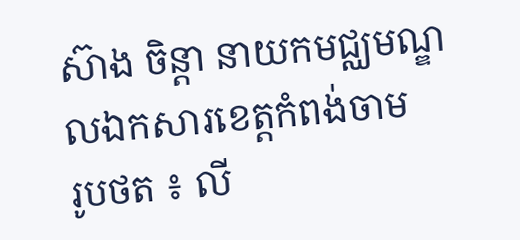ស៊ាង ចិន្ដា នាយកមជ្ឈមណ្ឌលឯកសារខេត្តកំពង់ចាម
រូបថត ៖ លី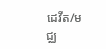ដេវីត/មជ្ឈ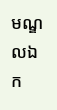មណ្ឌលឯក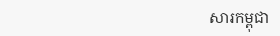សារកម្ពុជា